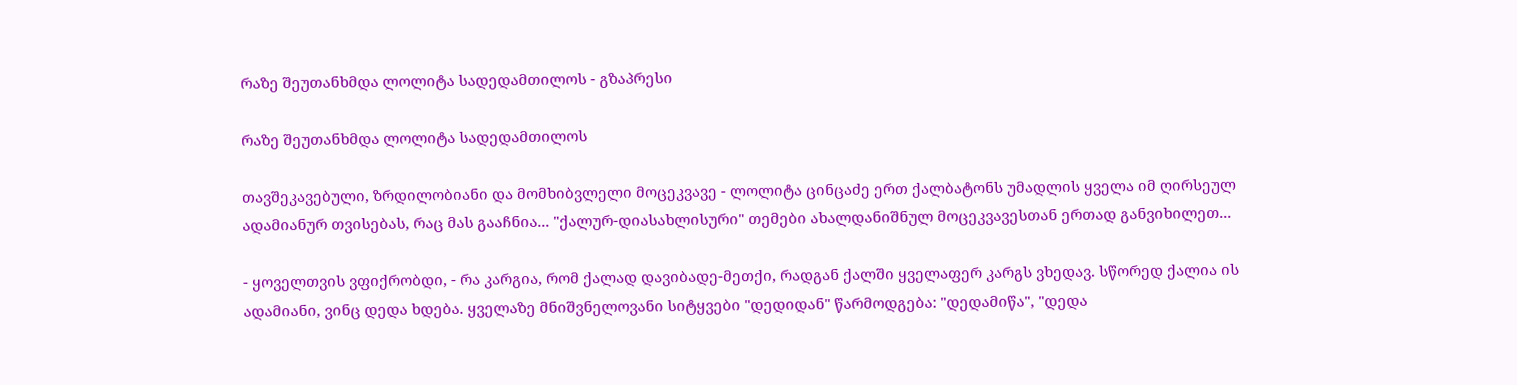რაზე შეუთანხმდა ლოლიტა სადედამთილოს - გზაპრესი

რაზე შეუთანხმდა ლოლიტა სადედამთილოს

თავშეკავებული, ზრდილობიანი და მომხიბვლელი მოცეკვავე - ლოლიტა ცინცაძე ერთ ქალბატონს უმადლის ყველა იმ ღირსეულ ადამიანურ თვისებას, რაც მას გააჩნია... "ქალურ-დიასახლისური" თემები ახალდანიშნულ მოცეკვავესთან ერთად განვიხილეთ...

- ყოველთვის ვფიქრობდი, - რა კარგია, რომ ქალად დავიბადე-მეთქი, რადგან ქალში ყველაფერ კარგს ვხედავ. სწორედ ქალია ის ადამიანი, ვინც დედა ხდება. ყველაზე მნიშვნელოვანი სიტყვები "დედიდან" წარმოდგება: "დედამიწა", "დედა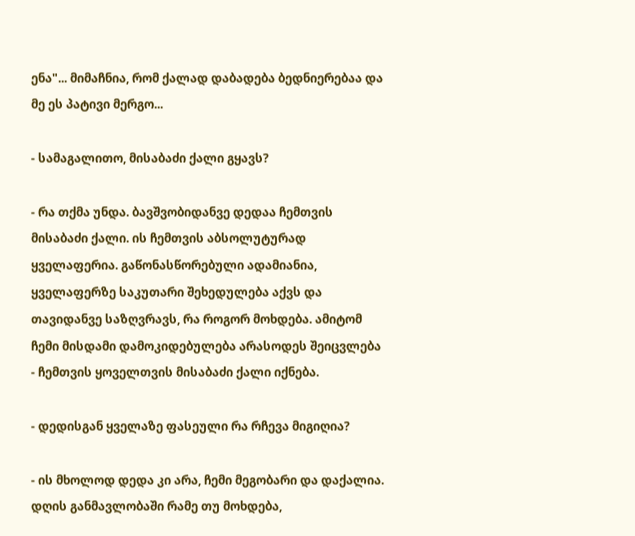ენა"... მიმაჩნია, რომ ქალად დაბადება ბედნიერებაა და მე ეს პატივი მერგო...

- სამაგალითო, მისაბაძი ქალი გყავს?

- რა თქმა უნდა. ბავშვობიდანვე დედაა ჩემთვის მისაბაძი ქალი. ის ჩემთვის აბსოლუტურად ყველაფერია. გაწონასწორებული ადამიანია, ყველაფერზე საკუთარი შეხედულება აქვს და თავიდანვე საზღვრავს, რა როგორ მოხდება. ამიტომ ჩემი მისდამი დამოკიდებულება არასოდეს შეიცვლება - ჩემთვის ყოველთვის მისაბაძი ქალი იქნება.

- დედისგან ყველაზე ფასეული რა რჩევა მიგიღია?

- ის მხოლოდ დედა კი არა, ჩემი მეგობარი და დაქალია. დღის განმავლობაში რამე თუ მოხდება,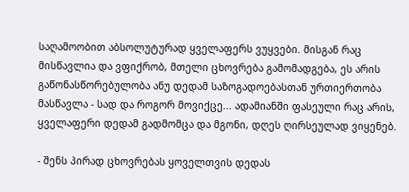საღამოობით აბსოლუტურად ყველაფერს ვუყვები. მისგან რაც მისწავლია და ვფიქრობ, მთელი ცხოვრება გამომადგება, ეს არის გაწონასწორებულობა ანუ დედამ საზოგადოებასთან ურთიერთობა მასწავლა - სად და როგორ მოვიქცე... ადამიანში ფასეული რაც არის, ყველაფერი დედამ გადმომცა და მგონი, დღეს ღირსეულად ვიყენებ.

- შენს პირად ცხოვრებას ყოველთვის დედას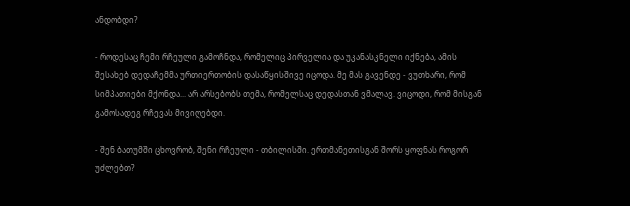ანდობდი?

- როდესაც ჩემი რჩეული გამოჩნდა, რომელიც პირველია და უკანასკნელი იქნება, ამის შესახებ დედაჩემმა ურთიერთობის დასაწყისშივე იცოდა. მე მას გავენდე - ვუთხარი, რომ სიმპათიები მქონდა... არ არსებობს თემა, რომელსაც დედასთან ვმალავ. ვიცოდი, რომ მისგან გამოსადეგ რჩევას მივიღებდი.

- შენ ბათუმში ცხოვრობ, შენი რჩეული - თბილისში. ერთმანეთისგან შორს ყოფნას როგორ უძლებთ?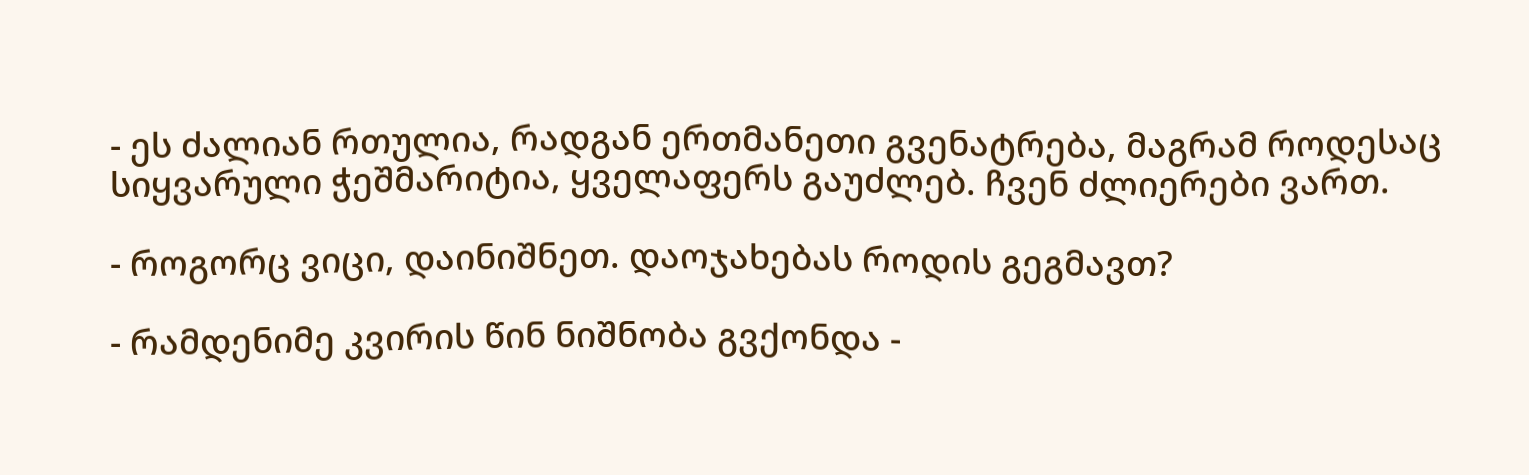- ეს ძალიან რთულია, რადგან ერთმანეთი გვენატრება, მაგრამ როდესაც სიყვარული ჭეშმარიტია, ყველაფერს გაუძლებ. ჩვენ ძლიერები ვართ.

- როგორც ვიცი, დაინიშნეთ. დაოჯახებას როდის გეგმავთ?

- რამდენიმე კვირის წინ ნიშნობა გვქონდა -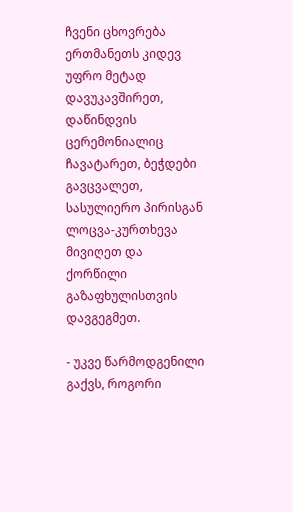ჩვენი ცხოვრება ერთმანეთს კიდევ უფრო მეტად დავუკავშირეთ, დაწინდვის ცერემონიალიც ჩავატარეთ, ბეჭდები გავცვალეთ, სასულიერო პირისგან ლოცვა-კურთხევა მივიღეთ და ქორწილი გაზაფხულისთვის დავგეგმეთ.

- უკვე წარმოდგენილი გაქვს, როგორი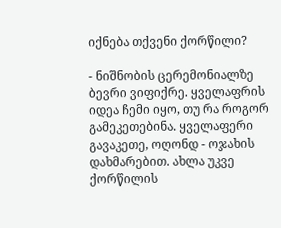იქნება თქვენი ქორწილი?

- ნიშნობის ცერემონიალზე ბევრი ვიფიქრე. ყველაფრის იდეა ჩემი იყო, თუ რა როგორ გამეკეთებინა. ყველაფერი გავაკეთე, ოღონდ - ოჯახის დახმარებით. ახლა უკვე ქორწილის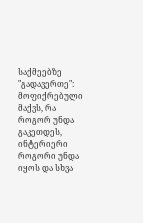საქმეებზე "გადავერთე": მოფიქრებული მაქვს, რა როგორ უნდა გაკეთდეს, ინტერიერი როგორი უნდა იყოს და სხვა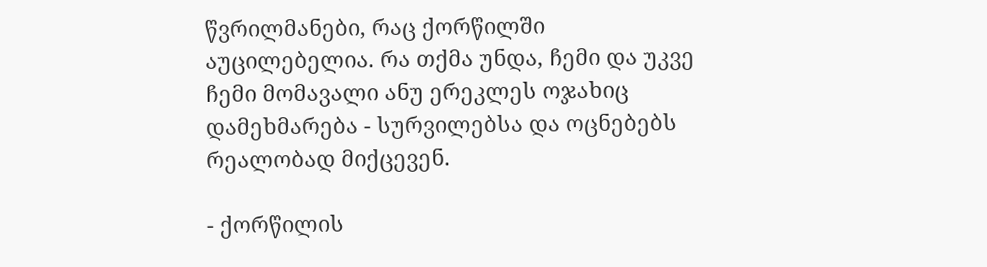წვრილმანები, რაც ქორწილში აუცილებელია. რა თქმა უნდა, ჩემი და უკვე ჩემი მომავალი ანუ ერეკლეს ოჯახიც დამეხმარება - სურვილებსა და ოცნებებს რეალობად მიქცევენ.

- ქორწილის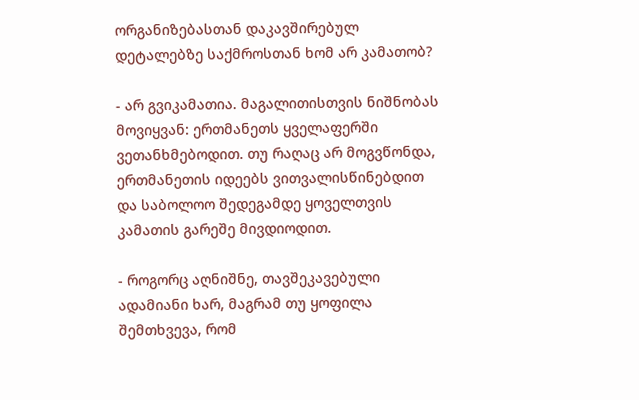ორგანიზებასთან დაკავშირებულ დეტალებზე საქმროსთან ხომ არ კამათობ?

- არ გვიკამათია. მაგალითისთვის ნიშნობას მოვიყვან: ერთმანეთს ყველაფერში ვეთანხმებოდით. თუ რაღაც არ მოგვწონდა, ერთმანეთის იდეებს ვითვალისწინებდით და საბოლოო შედეგამდე ყოველთვის კამათის გარეშე მივდიოდით.

- როგორც აღნიშნე, თავშეკავებული ადამიანი ხარ, მაგრამ თუ ყოფილა შემთხვევა, რომ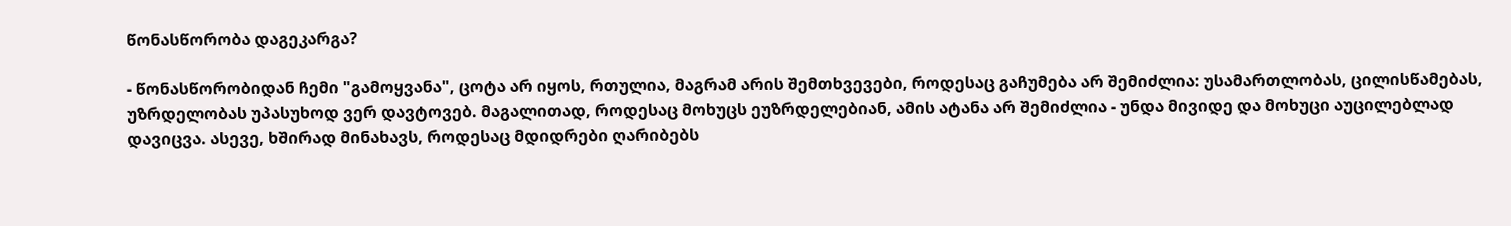წონასწორობა დაგეკარგა?

- წონასწორობიდან ჩემი "გამოყვანა", ცოტა არ იყოს, რთულია, მაგრამ არის შემთხვევები, როდესაც გაჩუმება არ შემიძლია: უსამართლობას, ცილისწამებას, უზრდელობას უპასუხოდ ვერ დავტოვებ. მაგალითად, როდესაც მოხუცს ეუზრდელებიან, ამის ატანა არ შემიძლია - უნდა მივიდე და მოხუცი აუცილებლად დავიცვა. ასევე, ხშირად მინახავს, როდესაც მდიდრები ღარიბებს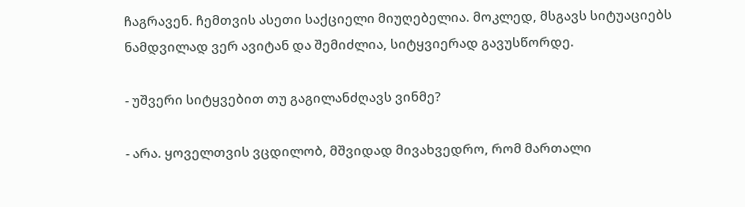ჩაგრავენ. ჩემთვის ასეთი საქციელი მიუღებელია. მოკლედ, მსგავს სიტუაციებს ნამდვილად ვერ ავიტან და შემიძლია, სიტყვიერად გავუსწორდე.

- უშვერი სიტყვებით თუ გაგილანძღავს ვინმე?

- არა. ყოველთვის ვცდილობ, მშვიდად მივახვედრო, რომ მართალი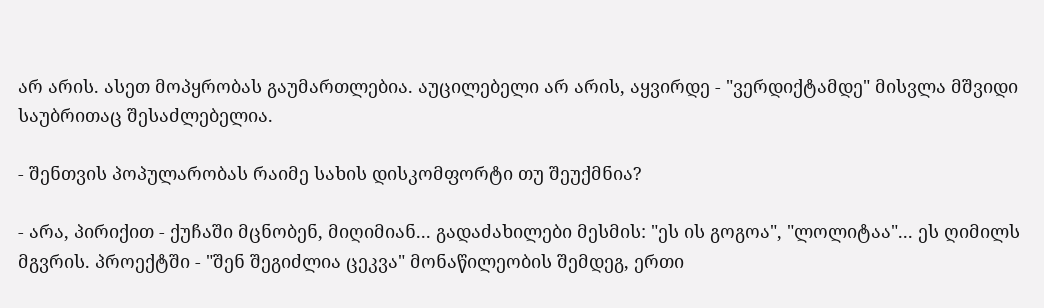არ არის. ასეთ მოპყრობას გაუმართლებია. აუცილებელი არ არის, აყვირდე - "ვერდიქტამდე" მისვლა მშვიდი საუბრითაც შესაძლებელია.

- შენთვის პოპულარობას რაიმე სახის დისკომფორტი თუ შეუქმნია?

- არა, პირიქით - ქუჩაში მცნობენ, მიღიმიან... გადაძახილები მესმის: "ეს ის გოგოა", "ლოლიტაა"... ეს ღიმილს მგვრის. პროექტში - "შენ შეგიძლია ცეკვა" მონაწილეობის შემდეგ, ერთი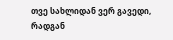თვე სახლიდან ვერ გავედი, რადგან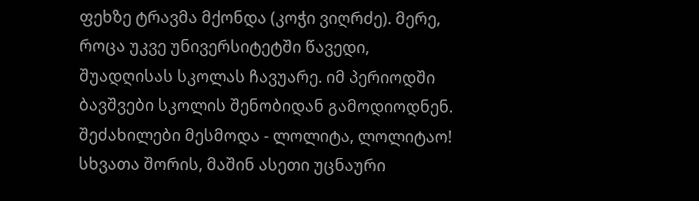ფეხზე ტრავმა მქონდა (კოჭი ვიღრძე). მერე, როცა უკვე უნივერსიტეტში წავედი, შუადღისას სკოლას ჩავუარე. იმ პერიოდში ბავშვები სკოლის შენობიდან გამოდიოდნენ. შეძახილები მესმოდა - ლოლიტა, ლოლიტაო! სხვათა შორის, მაშინ ასეთი უცნაური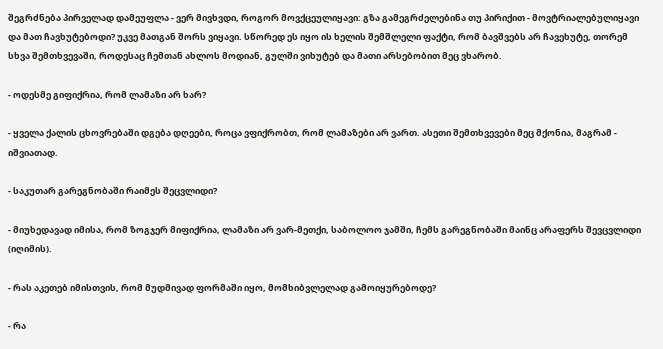შეგრძნება პირველად დამეუფლა - ვერ მივხვდი, როგორ მოვქცეულიყავი: გზა გამეგრძელებინა თუ პირიქით - მოვტრიალებულიყავი და მათ ჩავხუტებოდი? უკვე მათგან შორს ვიყავი. სწორედ ეს იყო ის ხელის შემშლელი ფაქტი, რომ ბავშვებს არ ჩავეხუტე, თორემ სხვა შემთხვევაში, როდესაც ჩემთან ახლოს მოდიან, გულში ვიხუტებ და მათი არსებობით მეც ვხარობ.

- ოდესმე გიფიქრია, რომ ლამაზი არ ხარ?

- ყველა ქალის ცხოვრებაში დგება დღეები, როცა ვფიქრობთ, რომ ლამაზები არ ვართ. ასეთი შემთხვევები მეც მქონია, მაგრამ - იშვიათად.

- საკუთარ გარეგნობაში რაიმეს შეცვლიდი?

- მიუხედავად იმისა, რომ ზოგჯერ მიფიქრია, ლამაზი არ ვარ-მეთქი, საბოლოო ჯამში, ჩემს გარეგნობაში მაინც არაფერს შევცვლიდი (იღიმის).

- რას აკეთებ იმისთვის, რომ მუდმივად ფორმაში იყო, მომხიბვლელად გამოიყურებოდე?

- რა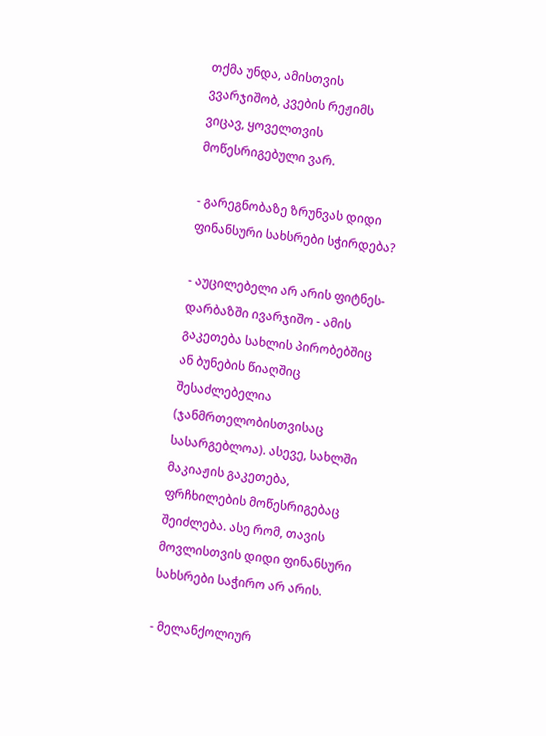თქმა უნდა, ამისთვის ვვარჯიშობ, კვების რეჟიმს ვიცავ, ყოველთვის მოწესრიგებული ვარ.

- გარეგნობაზე ზრუნვას დიდი ფინანსური სახსრები სჭირდება?

- აუცილებელი არ არის ფიტნეს-დარბაზში ივარჯიშო - ამის გაკეთება სახლის პირობებშიც ან ბუნების წიაღშიც შესაძლებელია (ჯანმრთელობისთვისაც სასარგებლოა). ასევე, სახლში მაკიაჟის გაკეთება, ფრჩხილების მოწესრიგებაც შეიძლება. ასე რომ, თავის მოვლისთვის დიდი ფინანსური სახსრები საჭირო არ არის.

- მელანქოლიურ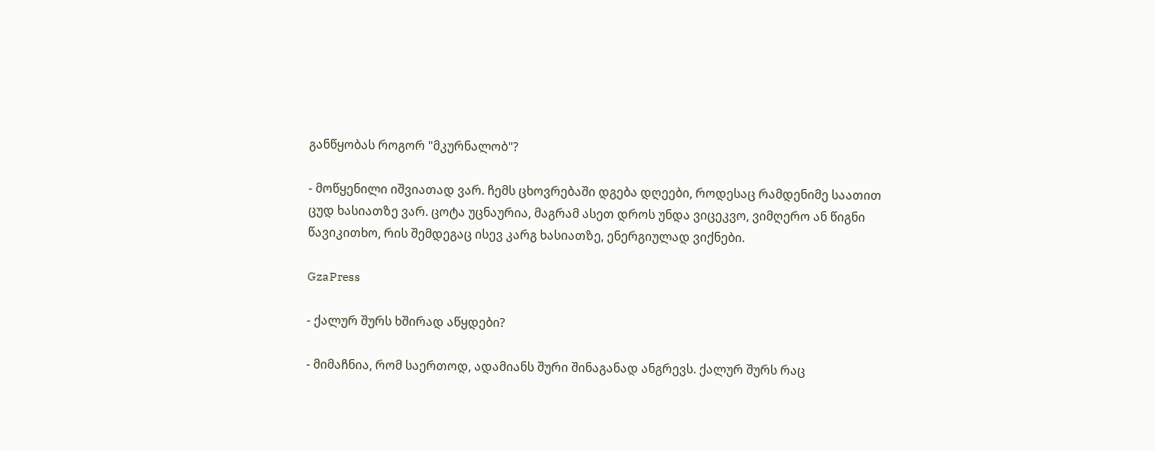განწყობას როგორ "მკურნალობ"?

- მოწყენილი იშვიათად ვარ. ჩემს ცხოვრებაში დგება დღეები, როდესაც რამდენიმე საათით ცუდ ხასიათზე ვარ. ცოტა უცნაურია, მაგრამ ასეთ დროს უნდა ვიცეკვო, ვიმღერო ან წიგნი წავიკითხო, რის შემდეგაც ისევ კარგ ხასიათზე, ენერგიულად ვიქნები.

GzaPress

- ქალურ შურს ხშირად აწყდები?

- მიმაჩნია, რომ საერთოდ, ადამიანს შური შინაგანად ანგრევს. ქალურ შურს რაც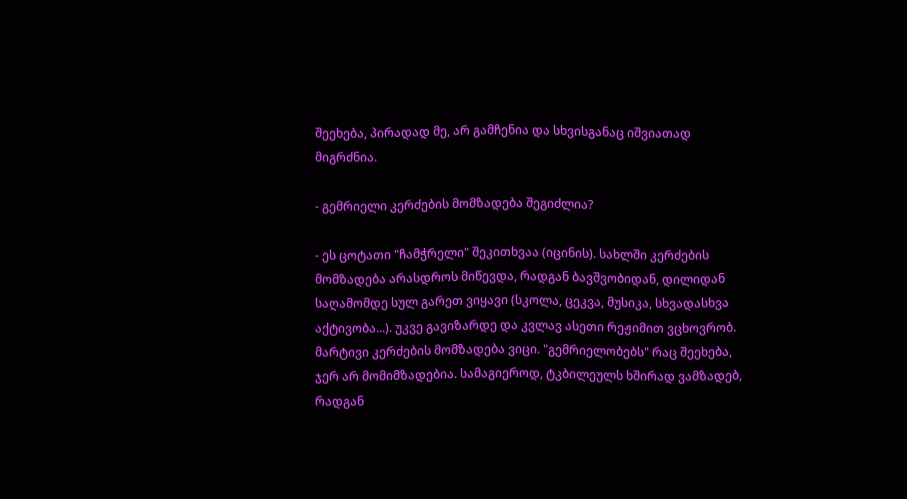შეეხება, პირადად მე, არ გამჩენია და სხვისგანაც იშვიათად მიგრძნია.

- გემრიელი კერძების მომზადება შეგიძლია?

- ეს ცოტათი "ჩამჭრელი" შეკითხვაა (იცინის). სახლში კერძების მომზადება არასდროს მიწევდა, რადგან ბავშვობიდან, დილიდან საღამომდე სულ გარეთ ვიყავი (სკოლა, ცეკვა, მუსიკა, სხვადასხვა აქტივობა...). უკვე გავიზარდე და კვლავ ასეთი რეჟიმით ვცხოვრობ. მარტივი კერძების მომზადება ვიცი. "გემრიელობებს" რაც შეეხება, ჯერ არ მომიმზადებია. სამაგიეროდ, ტკბილეულს ხშირად ვამზადებ, რადგან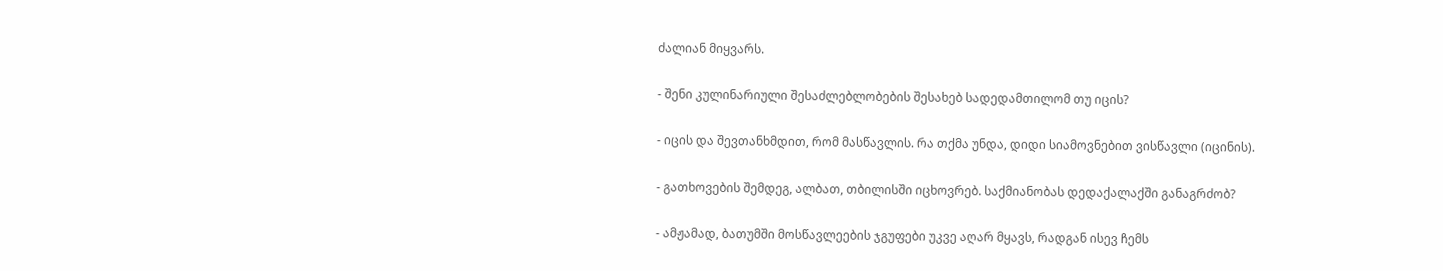ძალიან მიყვარს.

- შენი კულინარიული შესაძლებლობების შესახებ სადედამთილომ თუ იცის?

- იცის და შევთანხმდით, რომ მასწავლის. რა თქმა უნდა, დიდი სიამოვნებით ვისწავლი (იცინის).

- გათხოვების შემდეგ, ალბათ, თბილისში იცხოვრებ. საქმიანობას დედაქალაქში განაგრძობ?

- ამჟამად, ბათუმში მოსწავლეების ჯგუფები უკვე აღარ მყავს, რადგან ისევ ჩემს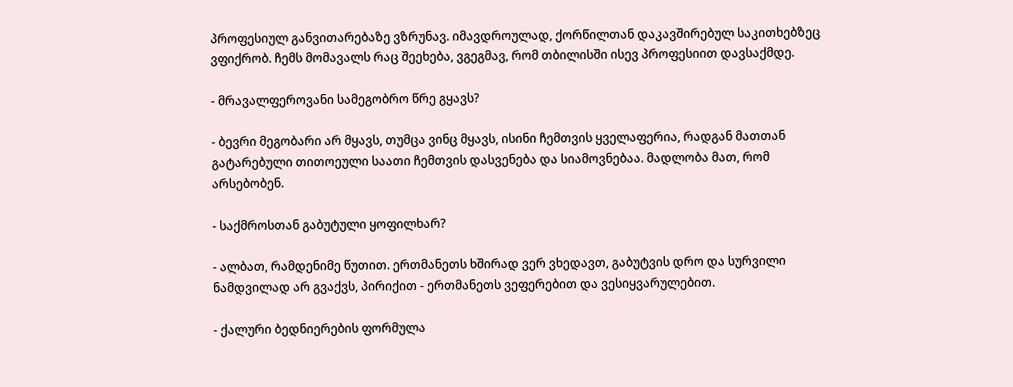პროფესიულ განვითარებაზე ვზრუნავ. იმავდროულად, ქორწილთან დაკავშირებულ საკითხებზეც ვფიქრობ. ჩემს მომავალს რაც შეეხება, ვგეგმავ, რომ თბილისში ისევ პროფესიით დავსაქმდე.

- მრავალფეროვანი სამეგობრო წრე გყავს?

- ბევრი მეგობარი არ მყავს, თუმცა ვინც მყავს, ისინი ჩემთვის ყველაფერია, რადგან მათთან გატარებული თითოეული საათი ჩემთვის დასვენება და სიამოვნებაა. მადლობა მათ, რომ არსებობენ.

- საქმროსთან გაბუტული ყოფილხარ?

- ალბათ, რამდენიმე წუთით. ერთმანეთს ხშირად ვერ ვხედავთ, გაბუტვის დრო და სურვილი ნამდვილად არ გვაქვს, პირიქით - ერთმანეთს ვეფერებით და ვესიყვარულებით.

- ქალური ბედნიერების ფორმულა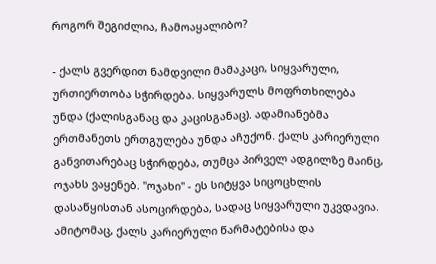როგორ შეგიძლია, ჩამოაყალიბო?

- ქალს გვერდით ნამდვილი მამაკაცი, სიყვარული, ურთიერთობა სჭირდება. სიყვარულს მოფრთხილება უნდა (ქალისგანაც და კაცისგანაც). ადამიანებმა ერთმანეთს ერთგულება უნდა აჩუქონ. ქალს კარიერული განვითარებაც სჭირდება, თუმცა პირველ ადგილზე მაინც, ოჯახს ვაყენებ. "ოჯახი" - ეს სიტყვა სიცოცხლის დასაწყისთან ასოცირდება, სადაც სიყვარული უკვდავია. ამიტომაც, ქალს კარიერული წარმატებისა და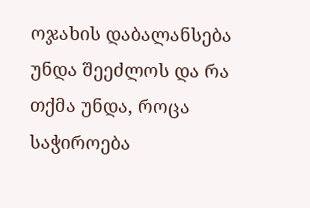ოჯახის დაბალანსება უნდა შეეძლოს და რა თქმა უნდა, როცა საჭიროება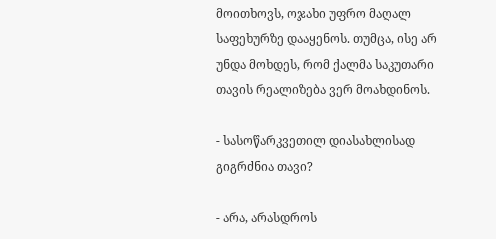მოითხოვს, ოჯახი უფრო მაღალ საფეხურზე დააყენოს. თუმცა, ისე არ უნდა მოხდეს, რომ ქალმა საკუთარი თავის რეალიზება ვერ მოახდინოს.

- სასოწარკვეთილ დიასახლისად გიგრძნია თავი?

- არა, არასდროს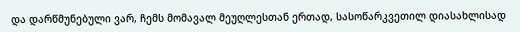და დარწმუნებული ვარ, ჩემს მომავალ მეუღლესთან ერთად, სასოწარკვეთილ დიასახლისად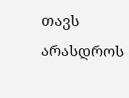თავს არასდროს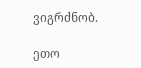ვიგრძნობ.

ეთო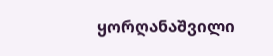ყორღანაშვილი